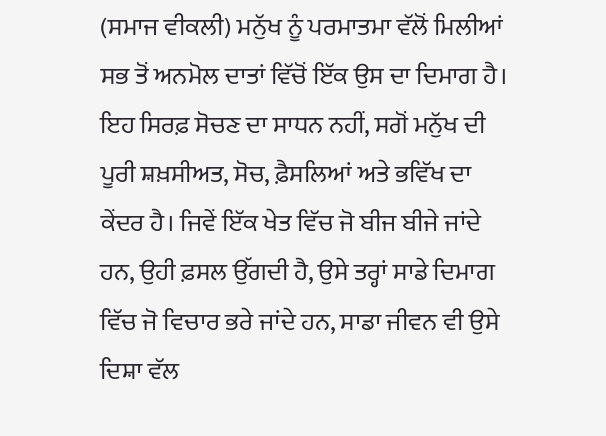(ਸਮਾਜ ਵੀਕਲੀ) ਮਨੁੱਖ ਨੂੰ ਪਰਮਾਤਮਾ ਵੱਲੋਂ ਮਿਲੀਆਂ ਸਭ ਤੋਂ ਅਨਮੋਲ ਦਾਤਾਂ ਵਿੱਚੋਂ ਇੱਕ ਉਸ ਦਾ ਦਿਮਾਗ ਹੈ। ਇਹ ਸਿਰਫ਼ ਸੋਚਣ ਦਾ ਸਾਧਨ ਨਹੀਂ, ਸਗੋਂ ਮਨੁੱਖ ਦੀ ਪੂਰੀ ਸ਼ਖ਼ਸੀਅਤ, ਸੋਚ, ਫ਼ੈਸਲਿਆਂ ਅਤੇ ਭਵਿੱਖ ਦਾ ਕੇਂਦਰ ਹੈ। ਜਿਵੇਂ ਇੱਕ ਖੇਤ ਵਿੱਚ ਜੋ ਬੀਜ ਬੀਜੇ ਜਾਂਦੇ ਹਨ, ਉਹੀ ਫ਼ਸਲ ਉੱਗਦੀ ਹੈ, ਉਸੇ ਤਰ੍ਹਾਂ ਸਾਡੇ ਦਿਮਾਗ ਵਿੱਚ ਜੋ ਵਿਚਾਰ ਭਰੇ ਜਾਂਦੇ ਹਨ, ਸਾਡਾ ਜੀਵਨ ਵੀ ਉਸੇ ਦਿਸ਼ਾ ਵੱਲ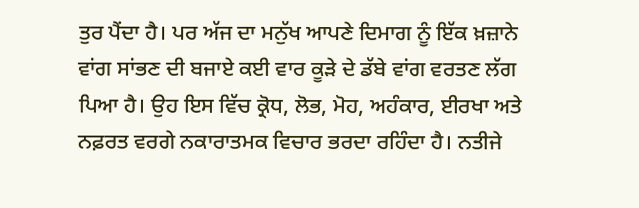ਤੁਰ ਪੈਂਦਾ ਹੈ। ਪਰ ਅੱਜ ਦਾ ਮਨੁੱਖ ਆਪਣੇ ਦਿਮਾਗ ਨੂੰ ਇੱਕ ਖ਼ਜ਼ਾਨੇ ਵਾਂਗ ਸਾਂਭਣ ਦੀ ਬਜਾਏ ਕਈ ਵਾਰ ਕੂੜੇ ਦੇ ਡੱਬੇ ਵਾਂਗ ਵਰਤਣ ਲੱਗ ਪਿਆ ਹੈ। ਉਹ ਇਸ ਵਿੱਚ ਕ੍ਰੋਧ, ਲੋਭ, ਮੋਹ, ਅਹੰਕਾਰ, ਈਰਖਾ ਅਤੇ ਨਫ਼ਰਤ ਵਰਗੇ ਨਕਾਰਾਤਮਕ ਵਿਚਾਰ ਭਰਦਾ ਰਹਿੰਦਾ ਹੈ। ਨਤੀਜੇ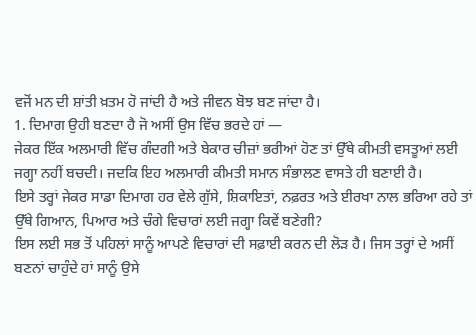ਵਜੋਂ ਮਨ ਦੀ ਸ਼ਾਂਤੀ ਖ਼ਤਮ ਹੋ ਜਾਂਦੀ ਹੈ ਅਤੇ ਜੀਵਨ ਬੋਝ ਬਣ ਜਾਂਦਾ ਹੈ।
1. ਦਿਮਾਗ ਉਹੀ ਬਣਦਾ ਹੈ ਜੋ ਅਸੀਂ ਉਸ ਵਿੱਚ ਭਰਦੇ ਹਾਂ —
ਜੇਕਰ ਇੱਕ ਅਲਮਾਰੀ ਵਿੱਚ ਗੰਦਗੀ ਅਤੇ ਬੇਕਾਰ ਚੀਜ਼ਾਂ ਭਰੀਆਂ ਹੋਣ ਤਾਂ ਉੱਥੇ ਕੀਮਤੀ ਵਸਤੂਆਂ ਲਈ ਜਗ੍ਹਾ ਨਹੀਂ ਬਚਦੀ। ਜਦਕਿ ਇਹ ਅਲਮਾਰੀ ਕੀਮਤੀ ਸਮਾਨ ਸੰਭਾਲਣ ਵਾਸਤੇ ਹੀ ਬਣਾਈ ਹੈ।
ਇਸੇ ਤਰ੍ਹਾਂ ਜੇਕਰ ਸਾਡਾ ਦਿਮਾਗ ਹਰ ਵੇਲੇ ਗੁੱਸੇ, ਸ਼ਿਕਾਇਤਾਂ, ਨਫ਼ਰਤ ਅਤੇ ਈਰਖਾ ਨਾਲ ਭਰਿਆ ਰਹੇ ਤਾਂ ਉੱਥੇ ਗਿਆਨ, ਪਿਆਰ ਅਤੇ ਚੰਗੇ ਵਿਚਾਰਾਂ ਲਈ ਜਗ੍ਹਾ ਕਿਵੇਂ ਬਣੇਗੀ?
ਇਸ ਲਈ ਸਭ ਤੋਂ ਪਹਿਲਾਂ ਸਾਨੂੰ ਆਪਣੇ ਵਿਚਾਰਾਂ ਦੀ ਸਫ਼ਾਈ ਕਰਨ ਦੀ ਲੋੜ ਹੈ। ਜਿਸ ਤਰ੍ਹਾਂ ਦੇ ਅਸੀਂ ਬਣਨਾਂ ਚਾਹੁੰਦੇ ਹਾਂ ਸਾਨੂੰ ਉਸੇ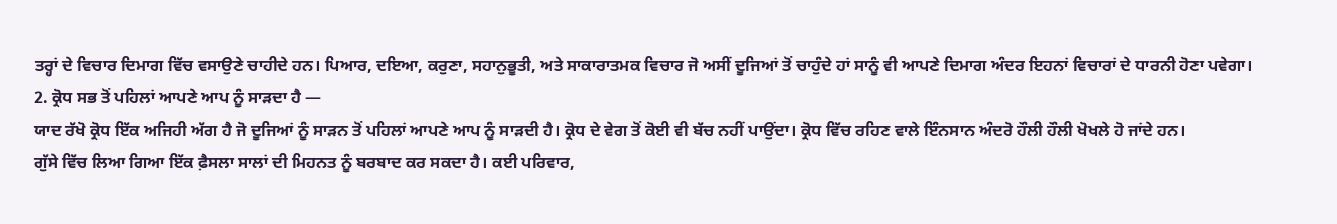ਤਰ੍ਹਾਂ ਦੇ ਵਿਚਾਰ ਦਿਮਾਗ ਵਿੱਚ ਵਸਾਉਣੇ ਚਾਹੀਦੇ ਹਨ। ਪਿਆਰ, ਦਇਆ, ਕਰੁਣਾ, ਸਹਾਨੁਭੂਤੀ, ਅਤੇ ਸਾਕਾਰਾਤਮਕ ਵਿਚਾਰ ਜੋ ਅਸੀਂ ਦੂਜਿਆਂ ਤੋਂ ਚਾਹੁੰਦੇ ਹਾਂ ਸਾਨੂੰ ਵੀ ਆਪਣੇ ਦਿਮਾਗ ਅੰਦਰ ਇਹਨਾਂ ਵਿਚਾਰਾਂ ਦੇ ਧਾਰਨੀ ਹੋਣਾ ਪਵੇਗਾ।
2. ਕ੍ਰੋਧ ਸਭ ਤੋਂ ਪਹਿਲਾਂ ਆਪਣੇ ਆਪ ਨੂੰ ਸਾੜਦਾ ਹੈ —
ਯਾਦ ਰੱਖੋ ਕ੍ਰੋਧ ਇੱਕ ਅਜਿਹੀ ਅੱਗ ਹੈ ਜੋ ਦੂਜਿਆਂ ਨੂੰ ਸਾੜਨ ਤੋਂ ਪਹਿਲਾਂ ਆਪਣੇ ਆਪ ਨੂੰ ਸਾੜਦੀ ਹੈ। ਕ੍ਰੋਧ ਦੇ ਵੇਗ ਤੋਂ ਕੋਈ ਵੀ ਬੱਚ ਨਹੀਂ ਪਾਉਂਦਾ। ਕ੍ਰੋਧ ਵਿੱਚ ਰਹਿਣ ਵਾਲੇ ਇੰਨਸਾਨ ਅੰਦਰੋ ਹੌਲੀ ਹੌਲੀ ਖੋਖਲੇ ਹੋ ਜਾਂਦੇ ਹਨ।
ਗੁੱਸੇ ਵਿੱਚ ਲਿਆ ਗਿਆ ਇੱਕ ਫ਼ੈਸਲਾ ਸਾਲਾਂ ਦੀ ਮਿਹਨਤ ਨੂੰ ਬਰਬਾਦ ਕਰ ਸਕਦਾ ਹੈ। ਕਈ ਪਰਿਵਾਰ,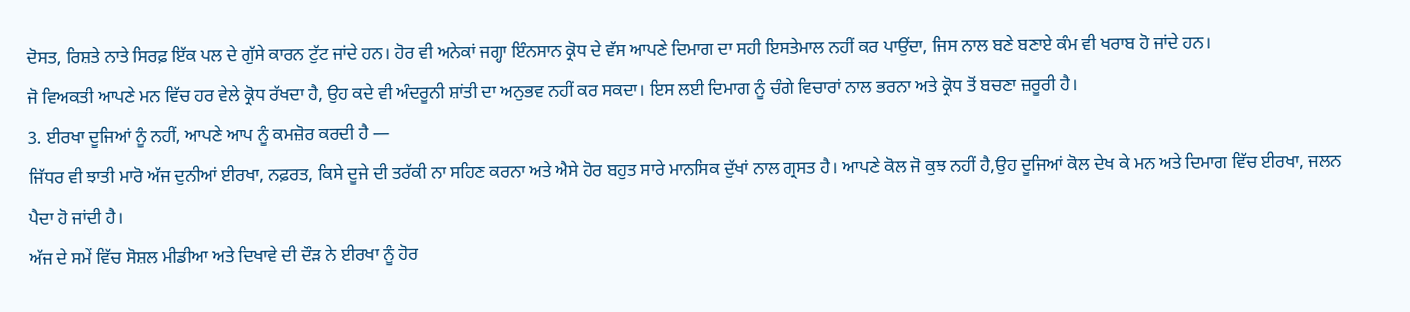ਦੋਸਤ, ਰਿਸ਼ਤੇ ਨਾਤੇ ਸਿਰਫ਼ ਇੱਕ ਪਲ ਦੇ ਗੁੱਸੇ ਕਾਰਨ ਟੁੱਟ ਜਾਂਦੇ ਹਨ। ਹੋਰ ਵੀ ਅਨੇਕਾਂ ਜਗ੍ਹਾ ਇੰਨਸਾਨ ਕ੍ਰੋਧ ਦੇ ਵੱਸ ਆਪਣੇ ਦਿਮਾਗ ਦਾ ਸਹੀ ਇਸਤੇਮਾਲ ਨਹੀਂ ਕਰ ਪਾਉਂਦਾ, ਜਿਸ ਨਾਲ ਬਣੇ ਬਣਾਏ ਕੰਮ ਵੀ ਖਰਾਬ ਹੋ ਜਾਂਦੇ ਹਨ।
ਜੋ ਵਿਅਕਤੀ ਆਪਣੇ ਮਨ ਵਿੱਚ ਹਰ ਵੇਲੇ ਕ੍ਰੋਧ ਰੱਖਦਾ ਹੈ, ਉਹ ਕਦੇ ਵੀ ਅੰਦਰੂਨੀ ਸ਼ਾਂਤੀ ਦਾ ਅਨੁਭਵ ਨਹੀਂ ਕਰ ਸਕਦਾ। ਇਸ ਲਈ ਦਿਮਾਗ ਨੂੰ ਚੰਗੇ ਵਿਚਾਰਾਂ ਨਾਲ ਭਰਨਾ ਅਤੇ ਕ੍ਰੋਧ ਤੋਂ ਬਚਣਾ ਜ਼ਰੂਰੀ ਹੈ।
3. ਈਰਖਾ ਦੂਜਿਆਂ ਨੂੰ ਨਹੀਂ, ਆਪਣੇ ਆਪ ਨੂੰ ਕਮਜ਼ੋਰ ਕਰਦੀ ਹੈ —
ਜਿੱਧਰ ਵੀ ਝਾਤੀ ਮਾਰੋ ਅੱਜ ਦੁਨੀਆਂ ਈਰਖਾ, ਨਫ਼ਰਤ, ਕਿਸੇ ਦੂਜੇ ਦੀ ਤਰੱਕੀ ਨਾ ਸਹਿਣ ਕਰਨਾ ਅਤੇ ਐਸੇ ਹੋਰ ਬਹੁਤ ਸਾਰੇ ਮਾਨਸਿਕ ਦੁੱਖਾਂ ਨਾਲ ਗ੍ਰਸਤ ਹੈ। ਆਪਣੇ ਕੋਲ ਜੋ ਕੁਝ ਨਹੀਂ ਹੈ,ਉਹ ਦੂਜਿਆਂ ਕੋਲ ਦੇਖ ਕੇ ਮਨ ਅਤੇ ਦਿਮਾਗ ਵਿੱਚ ਈਰਖਾ, ਜਲਨ ਪੈਦਾ ਹੋ ਜਾਂਦੀ ਹੈ।
ਅੱਜ ਦੇ ਸਮੇਂ ਵਿੱਚ ਸੋਸ਼ਲ ਮੀਡੀਆ ਅਤੇ ਦਿਖਾਵੇ ਦੀ ਦੌੜ ਨੇ ਈਰਖਾ ਨੂੰ ਹੋਰ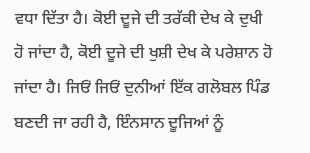ਵਧਾ ਦਿੱਤਾ ਹੈ। ਕੋਈ ਦੂਜੇ ਦੀ ਤਰੱਕੀ ਦੇਖ ਕੇ ਦੁਖੀ ਹੋ ਜਾਂਦਾ ਹੈ, ਕੋਈ ਦੂਜੇ ਦੀ ਖੁਸ਼ੀ ਦੇਖ ਕੇ ਪਰੇਸ਼ਾਨ ਹੋ ਜਾਂਦਾ ਹੈ। ਜਿਓਂ ਜਿਓਂ ਦੁਨੀਆਂ ਇੱਕ ਗਲੋਬਲ ਪਿੰਡ ਬਣਦੀ ਜਾ ਰਹੀ ਹੈ, ਇੰਨਸਾਨ ਦੂਜਿਆਂ ਨੂੰ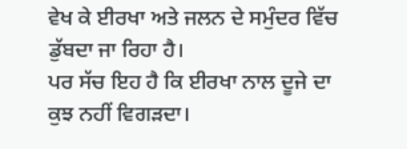ਵੇਖ ਕੇ ਈਰਖਾ ਅਤੇ ਜਲਨ ਦੇ ਸਮੁੰਦਰ ਵਿੱਚ ਡੁੱਬਦਾ ਜਾ ਰਿਹਾ ਹੈ।
ਪਰ ਸੱਚ ਇਹ ਹੈ ਕਿ ਈਰਖਾ ਨਾਲ ਦੂਜੇ ਦਾ ਕੁਝ ਨਹੀਂ ਵਿਗੜਦਾ।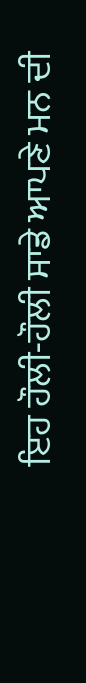ਇਹ ਹੌਲੀ-ਹੌਲੀ ਸਾਡੇ ਆਪਣੇ ਮਨ ਦੀ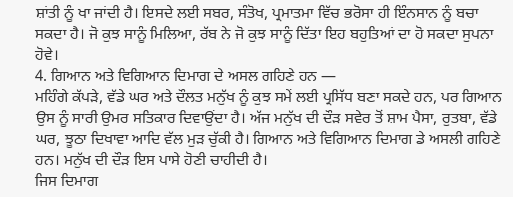ਸ਼ਾਂਤੀ ਨੂੰ ਖਾ ਜਾਂਦੀ ਹੈ। ਇਸਦੇ ਲਈ ਸਬਰ, ਸੰਤੋਖ, ਪ੍ਰਮਾਤਮਾ ਵਿੱਚ ਭਰੋਸਾ ਹੀ ਇੰਨਸਾਨ ਨੂੰ ਬਚਾ ਸਕਦਾ ਹੈ। ਜੋ ਕੁਝ ਸਾਨੂੰ ਮਿਲਿਆ, ਰੱਬ ਨੇ ਜੋ ਕੁਝ ਸਾਨੂੰ ਦਿੱਤਾ ਇਹ ਬਹੁਤਿਆਂ ਦਾ ਹੋ ਸਕਦਾ ਸੁਪਨਾ ਹੋਵੇ।
4. ਗਿਆਨ ਅਤੇ ਵਿਗਿਆਨ ਦਿਮਾਗ ਦੇ ਅਸਲ ਗਹਿਣੇ ਹਨ —
ਮਹਿੰਗੇ ਕੱਪੜੇ, ਵੱਡੇ ਘਰ ਅਤੇ ਦੌਲਤ ਮਨੁੱਖ ਨੂੰ ਕੁਝ ਸਮੇਂ ਲਈ ਪ੍ਰਸਿੱਧ ਬਣਾ ਸਕਦੇ ਹਨ, ਪਰ ਗਿਆਨ ਉਸ ਨੂੰ ਸਾਰੀ ਉਮਰ ਸਤਿਕਾਰ ਦਿਵਾਉਂਦਾ ਹੈ। ਅੱਜ ਮਨੁੱਖ ਦੀ ਦੌੜ ਸਵੇਰ ਤੋਂ ਸ਼ਾਮ ਪੈਸਾ, ਰੁਤਬਾ, ਵੱਡੇ ਘਰ, ਝੂਠਾ ਦਿਖਾਵਾ ਆਦਿ ਵੱਲ ਮੁੜ ਚੁੱਕੀ ਹੈ। ਗਿਆਨ ਅਤੇ ਵਿਗਿਆਨ ਦਿਮਾਗ ਡੇ ਅਸਲੀ ਗਹਿਣੇ ਹਨ। ਮਨੁੱਖ ਦੀ ਦੌੜ ਇਸ ਪਾਸੇ ਹੋਣੀ ਚਾਹੀਦੀ ਹੈ।
ਜਿਸ ਦਿਮਾਗ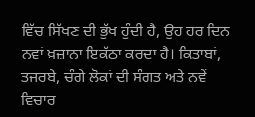ਵਿੱਚ ਸਿੱਖਣ ਦੀ ਭੁੱਖ ਹੁੰਦੀ ਹੈ, ਉਹ ਹਰ ਦਿਨ ਨਵਾਂ ਖ਼ਜ਼ਾਨਾ ਇਕੱਠਾ ਕਰਦਾ ਹੈ। ਕਿਤਾਬਾਂ, ਤਜਰਬੇ, ਚੰਗੇ ਲੋਕਾਂ ਦੀ ਸੰਗਤ ਅਤੇ ਨਵੇਂ ਵਿਚਾਰ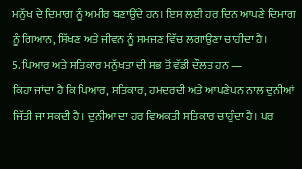ਮਨੁੱਖ ਦੇ ਦਿਮਾਗ ਨੂੰ ਅਮੀਰ ਬਣਾਉਂਦੇ ਹਨ। ਇਸ ਲਈ ਹਰ ਦਿਨ ਆਪਣੇ ਦਿਮਾਗ ਨੂੰ ਗਿਆਨ, ਸਿੱਖਣ ਅਤੇ ਜੀਵਨ ਨੂੰ ਸਮਜਣ ਵਿੱਚ ਲਗਾਉਣਾ ਚਾਹੀਦਾ ਹੈ।
5. ਪਿਆਰ ਅਤੇ ਸਤਿਕਾਰ ਮਨੁੱਖਤਾ ਦੀ ਸਭ ਤੋਂ ਵੱਡੀ ਦੌਲਤ ਹਨ —
ਕਿਹਾ ਜਾਂਦਾ ਹੈ ਕਿ ਪਿਆਰ, ਸਤਿਕਾਰ, ਹਮਦਰਦੀ ਅਤੇ ਆਪਣੇਪਨ ਨਾਲ ਦੁਨੀਆਂ ਜਿੱਤੀ ਜਾ ਸਕਦੀ ਹੈ। ਦੁਨੀਆ ਦਾ ਹਰ ਵਿਅਕਤੀ ਸਤਿਕਾਰ ਚਾਹੁੰਦਾ ਹੈ। ਪਰ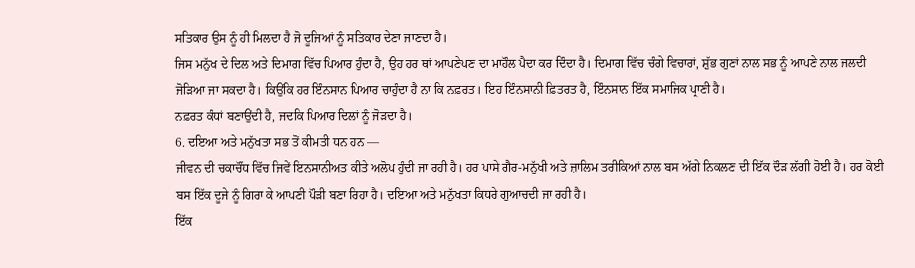ਸਤਿਕਾਰ ਉਸ ਨੂੰ ਹੀ ਮਿਲਦਾ ਹੈ ਜੋ ਦੂਜਿਆਂ ਨੂੰ ਸਤਿਕਾਰ ਦੇਣਾ ਜਾਣਦਾ ਹੈ।
ਜਿਸ ਮਨੁੱਖ ਦੇ ਦਿਲ ਅਤੇ ਦਿਮਾਗ ਵਿੱਚ ਪਿਆਰ ਹੁੰਦਾ ਹੈ, ਉਹ ਹਰ ਥਾਂ ਆਪਣੇਪਣ ਦਾ ਮਾਹੌਲ ਪੈਦਾ ਕਰ ਦਿੰਦਾ ਹੈ। ਦਿਮਾਗ ਵਿੱਚ ਚੰਗੇ ਵਿਚਾਰਾਂ, ਸ਼ੁੱਭ ਗੁਣਾਂ ਨਾਲ ਸਭ ਨੂੰ ਆਪਣੇ ਨਾਲ ਜਲਦੀ ਜੋੜਿਆ ਜਾ ਸਕਦਾ ਹੈ। ਕਿਉਂਕਿ ਹਰ ਇੰਨਸਾਨ ਪਿਆਰ ਚਾਹੁੰਦਾ ਹੈ ਨਾ ਕਿ ਨਫ਼ਰਤ। ਇਹ ਇੰਨਸਾਨੀ ਫ਼ਿਤਰਤ ਹੈ, ਇੰਨਸਾਨ ਇੱਕ ਸਮਾਜਿਕ ਪ੍ਰਾਣੀ ਹੈ।
ਨਫ਼ਰਤ ਕੰਧਾਂ ਬਣਾਉਂਦੀ ਹੈ, ਜਦਕਿ ਪਿਆਰ ਦਿਲਾਂ ਨੂੰ ਜੋੜਦਾ ਹੈ।
6. ਦਇਆ ਅਤੇ ਮਨੁੱਖਤਾ ਸਭ ਤੋਂ ਕੀਮਤੀ ਧਨ ਹਨ —
ਜੀਵਨ ਦੀ ਚਕਾਚੌਂਧ ਵਿੱਚ ਜਿਵੇਂ ਇਨਸਾਨੀਅਤ ਕੀਤੇ ਅਲੋਪ ਹੁੰਦੀ ਜਾ ਰਹੀ ਹੈ। ਹਰ ਪਾਸੇ ਗੈਰ-ਮਨੁੱਖੀ ਅਤੇ ਜ਼ਾਲਿਮ ਤਰੀਕਿਆਂ ਨਾਲ ਬਸ ਅੱਗੇ ਨਿਕਲਣ ਦੀ ਇੱਕ ਦੌੜ ਲੱਗੀ ਹੋਈ ਹੈ। ਹਰ ਕੋਈ ਬਸ ਇੱਕ ਦੂਜੇ ਨੂੰ ਗਿਰਾ ਕੇ ਆਪਣੀ ਪੌੜੀ ਬਣਾ ਰਿਹਾ ਹੈ। ਦਇਆ ਅਤੇ ਮਨੁੱਖਤਾ ਕਿਧਰੇ ਗੁਆਚਦੀ ਜਾ ਰਹੀ ਹੈ।
ਇੱਕ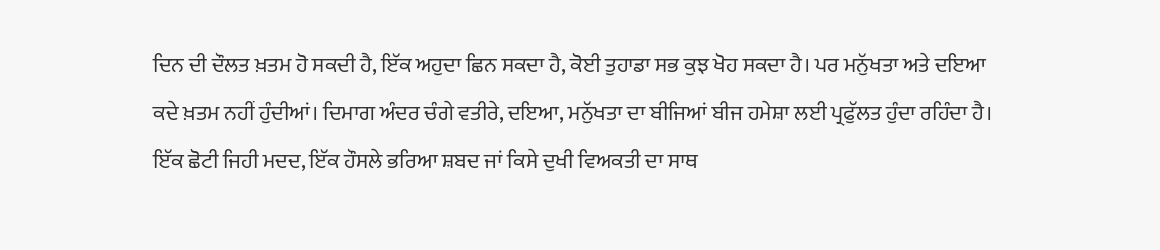ਦਿਨ ਦੀ ਦੌਲਤ ਖ਼ਤਮ ਹੋ ਸਕਦੀ ਹੈ, ਇੱਕ ਅਹੁਦਾ ਛਿਨ ਸਕਦਾ ਹੈ, ਕੋਈ ਤੁਹਾਡਾ ਸਭ ਕੁਝ ਖੋਹ ਸਕਦਾ ਹੈ। ਪਰ ਮਨੁੱਖਤਾ ਅਤੇ ਦਇਆ ਕਦੇ ਖ਼ਤਮ ਨਹੀਂ ਹੁੰਦੀਆਂ। ਦਿਮਾਗ ਅੰਦਰ ਚੰਗੇ ਵਤੀਰੇ, ਦਇਆ, ਮਨੁੱਖਤਾ ਦਾ ਬੀਜਿਆਂ ਬੀਜ ਹਮੇਸ਼ਾ ਲਈ ਪ੍ਰਫੁੱਲਤ ਹੁੰਦਾ ਰਹਿੰਦਾ ਹੈ।
ਇੱਕ ਛੋਟੀ ਜਿਹੀ ਮਦਦ, ਇੱਕ ਹੌਸਲੇ ਭਰਿਆ ਸ਼ਬਦ ਜਾਂ ਕਿਸੇ ਦੁਖੀ ਵਿਅਕਤੀ ਦਾ ਸਾਥ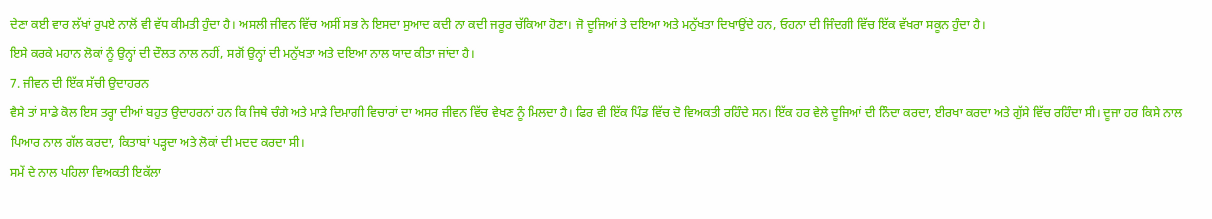ਦੇਣਾ ਕਈ ਵਾਰ ਲੱਖਾਂ ਰੁਪਏ ਨਾਲੋਂ ਵੀ ਵੱਧ ਕੀਮਤੀ ਹੁੰਦਾ ਹੈ। ਅਸਲੀ ਜੀਵਨ ਵਿੱਚ ਅਸੀਂ ਸਭ ਨੇ ਇਸਦਾ ਸੁਆਦ ਕਦੀ ਨਾ ਕਦੀ ਜਰੂਰ ਚੱਕਿਆ ਹੋਣਾ। ਜੋ ਦੂਜਿਆਂ ਤੇ ਦਇਆ ਅਤੇ ਮਨੁੱਖਤਾ ਦਿਖਾਉਂਦੇ ਹਨ, ਓਹਨਾ ਦੀ ਜਿੰਦਗੀ ਵਿੱਚ ਇੱਕ ਵੱਖਰਾ ਸਕੂਨ ਹੁੰਦਾ ਹੈ।
ਇਸੇ ਕਰਕੇ ਮਹਾਨ ਲੋਕਾਂ ਨੂੰ ਉਨ੍ਹਾਂ ਦੀ ਦੌਲਤ ਨਾਲ ਨਹੀਂ, ਸਗੋਂ ਉਨ੍ਹਾਂ ਦੀ ਮਨੁੱਖਤਾ ਅਤੇ ਦਇਆ ਨਾਲ ਯਾਦ ਕੀਤਾ ਜਾਂਦਾ ਹੈ।
7. ਜੀਵਨ ਦੀ ਇੱਕ ਸੱਚੀ ਉਦਾਹਰਨ
ਵੈਸੇ ਤਾਂ ਸਾਡੇ ਕੋਲ ਇਸ ਤਰ੍ਹਾ ਦੀਆਂ ਬਹੁਤ ਉਦਾਹਰਨਾਂ ਹਨ ਕਿ ਜਿਥੇ ਚੰਗੇ ਅਤੇ ਮਾੜੇ ਦਿਮਾਗੀ ਵਿਚਾਰਾਂ ਦਾ ਅਸਰ ਜੀਵਨ ਵਿੱਚ ਵੇਖਣ ਨੂੰ ਮਿਲਦਾ ਹੈ। ਫਿਰ ਵੀ ਇੱਕ ਪਿੰਡ ਵਿੱਚ ਦੋ ਵਿਅਕਤੀ ਰਹਿੰਦੇ ਸਨ। ਇੱਕ ਹਰ ਵੇਲੇ ਦੂਜਿਆਂ ਦੀ ਨਿੰਦਾ ਕਰਦਾ, ਈਰਖਾ ਕਰਦਾ ਅਤੇ ਗੁੱਸੇ ਵਿੱਚ ਰਹਿੰਦਾ ਸੀ। ਦੂਜਾ ਹਰ ਕਿਸੇ ਨਾਲ ਪਿਆਰ ਨਾਲ ਗੱਲ ਕਰਦਾ, ਕਿਤਾਬਾਂ ਪੜ੍ਹਦਾ ਅਤੇ ਲੋਕਾਂ ਦੀ ਮਦਦ ਕਰਦਾ ਸੀ।
ਸਮੇਂ ਦੇ ਨਾਲ ਪਹਿਲਾ ਵਿਅਕਤੀ ਇਕੱਲਾ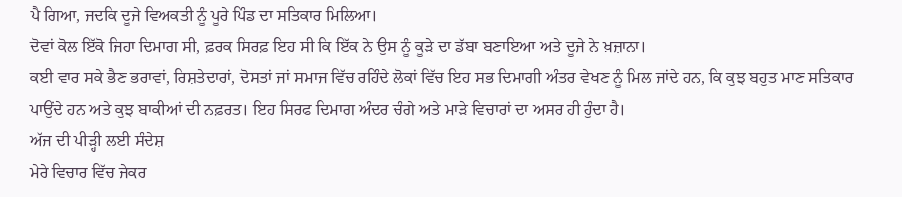ਪੈ ਗਿਆ, ਜਦਕਿ ਦੂਜੇ ਵਿਅਕਤੀ ਨੂੰ ਪੂਰੇ ਪਿੰਡ ਦਾ ਸਤਿਕਾਰ ਮਿਲਿਆ।
ਦੋਵਾਂ ਕੋਲ ਇੱਕੋ ਜਿਹਾ ਦਿਮਾਗ ਸੀ, ਫ਼ਰਕ ਸਿਰਫ਼ ਇਹ ਸੀ ਕਿ ਇੱਕ ਨੇ ਉਸ ਨੂੰ ਕੂੜੇ ਦਾ ਡੱਬਾ ਬਣਾਇਆ ਅਤੇ ਦੂਜੇ ਨੇ ਖ਼ਜ਼ਾਨਾ।
ਕਈ ਵਾਰ ਸਕੇ ਭੈਣ ਭਰਾਵਾਂ, ਰਿਸ਼ਤੇਦਾਰਾਂ, ਦੋਸਤਾਂ ਜਾਂ ਸਮਾਜ ਵਿੱਚ ਰਹਿੰਦੇ ਲੋਕਾਂ ਵਿੱਚ ਇਹ ਸਭ ਦਿਮਾਗੀ ਅੰਤਰ ਵੇਖਣ ਨੂੰ ਮਿਲ ਜਾਂਦੇ ਹਨ, ਕਿ ਕੁਝ ਬਹੁਤ ਮਾਣ ਸਤਿਕਾਰ ਪਾਉਂਦੇ ਹਨ ਅਤੇ ਕੁਝ ਬਾਕੀਆਂ ਦੀ ਨਫ਼ਰਤ। ਇਹ ਸਿਰਫ ਦਿਮਾਗ ਅੰਦਰ ਚੰਗੇ ਅਤੇ ਮਾੜੇ ਵਿਚਾਰਾਂ ਦਾ ਅਸਰ ਹੀ ਹੁੰਦਾ ਹੈ।
ਅੱਜ ਦੀ ਪੀੜ੍ਹੀ ਲਈ ਸੰਦੇਸ਼
ਮੇਰੇ ਵਿਚਾਰ ਵਿੱਚ ਜੇਕਰ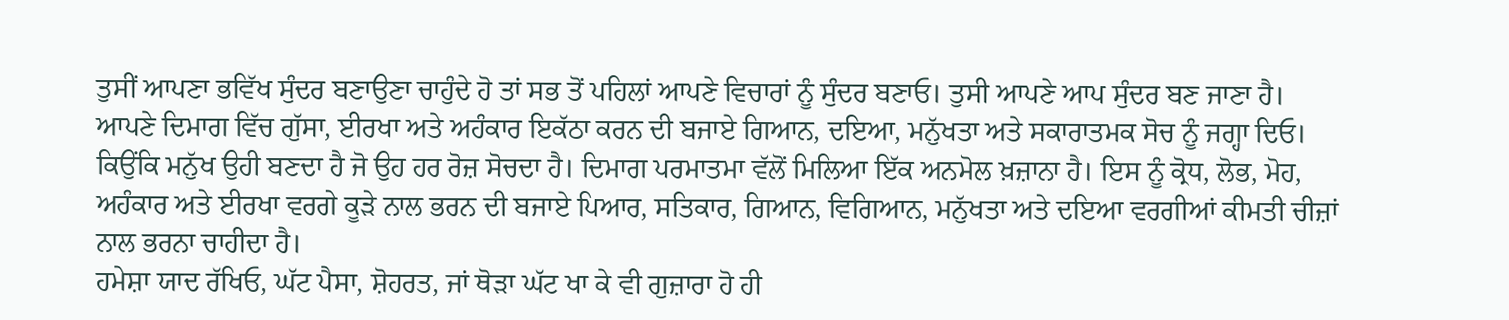ਤੁਸੀਂ ਆਪਣਾ ਭਵਿੱਖ ਸੁੰਦਰ ਬਣਾਉਣਾ ਚਾਹੁੰਦੇ ਹੋ ਤਾਂ ਸਭ ਤੋਂ ਪਹਿਲਾਂ ਆਪਣੇ ਵਿਚਾਰਾਂ ਨੂੰ ਸੁੰਦਰ ਬਣਾਓ। ਤੁਸੀ ਆਪਣੇ ਆਪ ਸੁੰਦਰ ਬਣ ਜਾਣਾ ਹੈ।
ਆਪਣੇ ਦਿਮਾਗ ਵਿੱਚ ਗੁੱਸਾ, ਈਰਖਾ ਅਤੇ ਅਹੰਕਾਰ ਇਕੱਠਾ ਕਰਨ ਦੀ ਬਜਾਏ ਗਿਆਨ, ਦਇਆ, ਮਨੁੱਖਤਾ ਅਤੇ ਸਕਾਰਾਤਮਕ ਸੋਚ ਨੂੰ ਜਗ੍ਹਾ ਦਿਓ।
ਕਿਉਂਕਿ ਮਨੁੱਖ ਉਹੀ ਬਣਦਾ ਹੈ ਜੋ ਉਹ ਹਰ ਰੋਜ਼ ਸੋਚਦਾ ਹੈ। ਦਿਮਾਗ ਪਰਮਾਤਮਾ ਵੱਲੋਂ ਮਿਲਿਆ ਇੱਕ ਅਨਮੋਲ ਖ਼ਜ਼ਾਨਾ ਹੈ। ਇਸ ਨੂੰ ਕ੍ਰੋਧ, ਲੋਭ, ਮੋਹ, ਅਹੰਕਾਰ ਅਤੇ ਈਰਖਾ ਵਰਗੇ ਕੂੜੇ ਨਾਲ ਭਰਨ ਦੀ ਬਜਾਏ ਪਿਆਰ, ਸਤਿਕਾਰ, ਗਿਆਨ, ਵਿਗਿਆਨ, ਮਨੁੱਖਤਾ ਅਤੇ ਦਇਆ ਵਰਗੀਆਂ ਕੀਮਤੀ ਚੀਜ਼ਾਂ ਨਾਲ ਭਰਨਾ ਚਾਹੀਦਾ ਹੈ।
ਹਮੇਸ਼ਾ ਯਾਦ ਰੱਖਿਓ, ਘੱਟ ਪੈਸਾ, ਸ਼ੋਹਰਤ, ਜਾਂ ਥੋੜਾ ਘੱਟ ਖਾ ਕੇ ਵੀ ਗੁਜ਼ਾਰਾ ਹੋ ਹੀ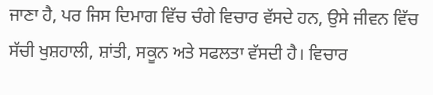ਜਾਣਾ ਹੈ, ਪਰ ਜਿਸ ਦਿਮਾਗ ਵਿੱਚ ਚੰਗੇ ਵਿਚਾਰ ਵੱਸਦੇ ਹਨ, ਉਸੇ ਜੀਵਨ ਵਿੱਚ ਸੱਚੀ ਖੁਸ਼ਹਾਲੀ, ਸ਼ਾਂਤੀ, ਸਕੂਨ ਅਤੇ ਸਫਲਤਾ ਵੱਸਦੀ ਹੈ। ਵਿਚਾਰ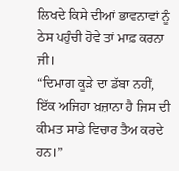ਲਿਖਦੇ ਕਿਸੇ ਦੀਆਂ ਭਾਵਨਾਵਾਂ ਨੂੰ ਠੇਸ ਪਹੁੰਚੀ ਹੋਵੇ ਤਾਂ ਮਾਫ਼ ਕਰਨਾ ਜੀ।
“ਦਿਮਾਗ ਕੂੜੇ ਦਾ ਡੱਬਾ ਨਹੀਂ, ਇੱਕ ਅਜਿਹਾ ਖ਼ਜ਼ਾਨਾ ਹੈ ਜਿਸ ਦੀ ਕੀਮਤ ਸਾਡੇ ਵਿਚਾਰ ਤੈਅ ਕਰਦੇ ਹਨ।”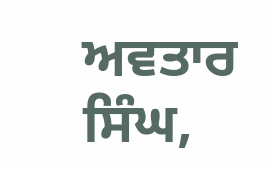ਅਵਤਾਰ ਸਿੰਘ,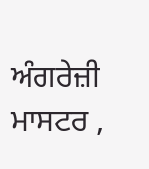ਅੰਗਰੇਜ਼ੀ ਮਾਸਟਰ ,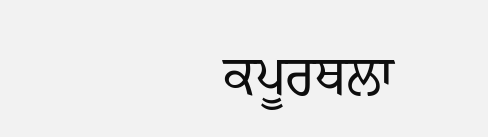ਕਪੂਰਥਲਾ